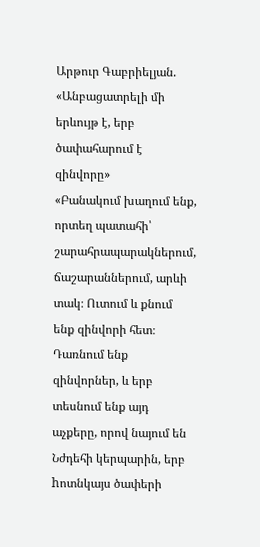Արթուր Գաբրիելյան. «Անբացատրելի մի երևույթ է, երբ ծափահարում է զինվորը»
«Բանակում խաղում ենք, որտեղ պատահի՝ շարահրապարակներում, ճաշարաններում, արևի տակ։ Ուտում և քնում ենք զինվորի հետ։ Դառնում ենք զինվորներ, և երբ տեսնում ենք այդ աչքերը, որով նայում են Նժդեհի կերպարին, երբ hոտնկայս ծափերի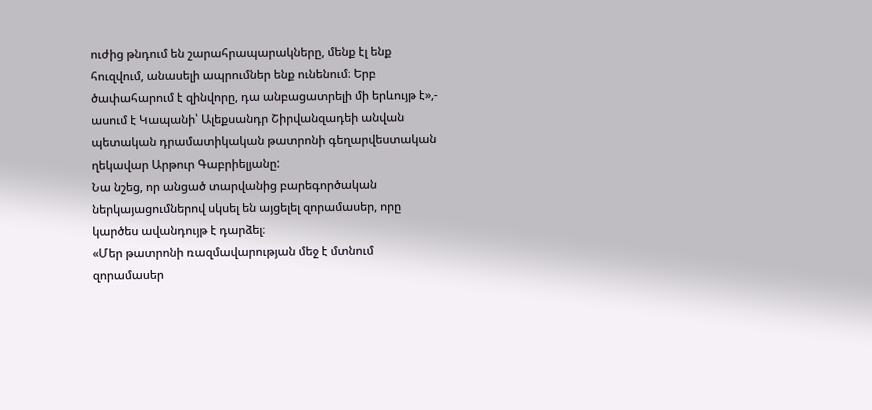ուժից թնդում են շարահրապարակները, մենք էլ ենք հուզվում, անասելի ապրումներ ենք ունենում։ Երբ ծափահարում է զինվորը, դա անբացատրելի մի երևույթ է»,- ասում է Կապանի՝ Ալեքսանդր Շիրվանզադեի անվան պետական դրամատիկական թատրոնի գեղարվեստական ղեկավար Արթուր Գաբրիելյանը:
Նա նշեց, որ անցած տարվանից բարեգործական ներկայացումներով սկսել են այցելել զորամասեր, որը կարծես ավանդույթ է դարձել։
«Մեր թատրոնի ռազմավարության մեջ է մտնում զորամասեր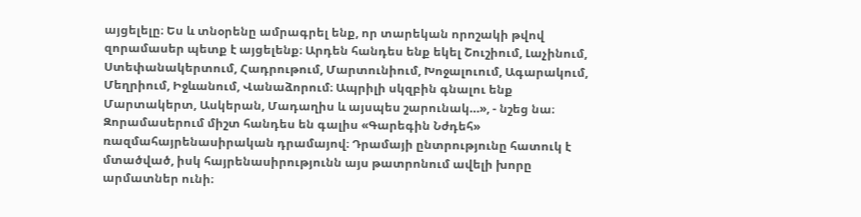այցելելը։ Ես և տնօրենը ամրագրել ենք, որ տարեկան որոշակի թվով զորամասեր պետք է այցելենք։ Արդեն հանդես ենք եկել Շուշիում, Լաչինում, Ստեփանակերտում, Հադրութում, Մարտունիում, Խոջալուում, Ագարակում, Մեղրիում, Իջևանում, Վանաձորում։ Ապրիլի սկզբին գնալու ենք Մարտակերտ, Ասկերան, Մադաղիս և այսպես շարունակ…», - նշեց նա։
Զորամասերում միշտ հանդես են գալիս «Գարեգին Նժդեհ» ռազմահայրենասիրական դրամայով։ Դրամայի ընտրությունը հատուկ է մտածված, իսկ հայրենասիրությունն այս թատրոնում ավելի խորը արմատներ ունի։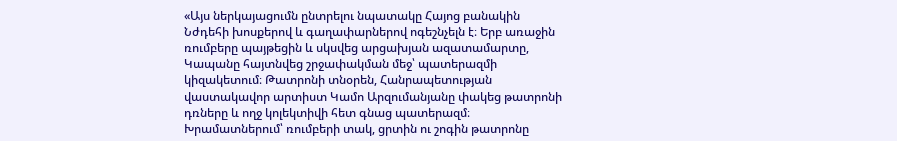«Այս ներկայացումն ընտրելու նպատակը Հայոց բանակին Նժդեհի խոսքերով և գաղափարներով ոգեշնչելն է։ Երբ առաջին ռումբերը պայթեցին և սկսվեց արցախյան ազատամարտը, Կապանը հայտնվեց շրջափակման մեջ՝ պատերազմի կիզակետում։ Թատրոնի տնօրեն, Հանրապետության վաստակավոր արտիստ Կամո Արզումանյանը փակեց թատրոնի դռները և ողջ կոլեկտիվի հետ գնաց պատերազմ։ Խրամատներում՝ ռումբերի տակ, ցրտին ու շոգին թատրոնը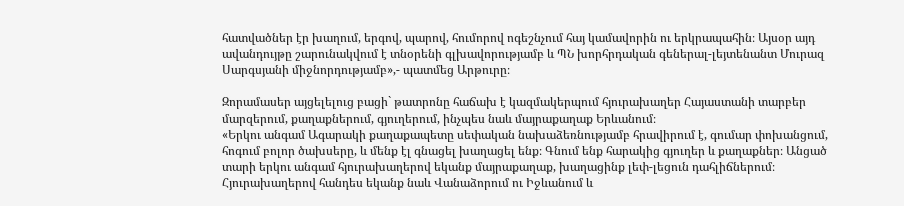հատվածներ էր խաղում, երգով, պարով, հումորով ոգեշնչում հայ կամավորին ու երկրապահին։ Այսօր այդ ավանդույթը շարունակվում է տնօրենի գլխավորությամբ և ՊՆ խորհրդական գեներալ-լեյտենանտ Մուրազ Սարգսյանի միջնորդությամբ»,- պատմեց Արթուրը։

Զորամասեր այցելելուց բացի` թատրոնը հաճախ է կազմակերպում հյուրախաղեր Հայաստանի տարբեր մարզերում, քաղաքներում, գյուղերում, ինչպես նաև մայրաքաղաք Երևանում։
«Երկու անգամ Ագարակի քաղաքապետը սեփական նախաձեռնությամբ հրավիրում է, գումար փոխանցում, հոգում բոլոր ծախսերը, և մենք էլ գնացել խաղացել ենք։ Գնում ենք հարակից գյուղեր և քաղաքներ։ Անցած տարի երկու անգամ հյուրախաղերով եկանք մայրաքաղաք, խաղացինք լեփ-լեցուն դահլիճներում։ Հյուրախաղերով հանդես եկանք նաև Վանաձորում ու Իջևանում և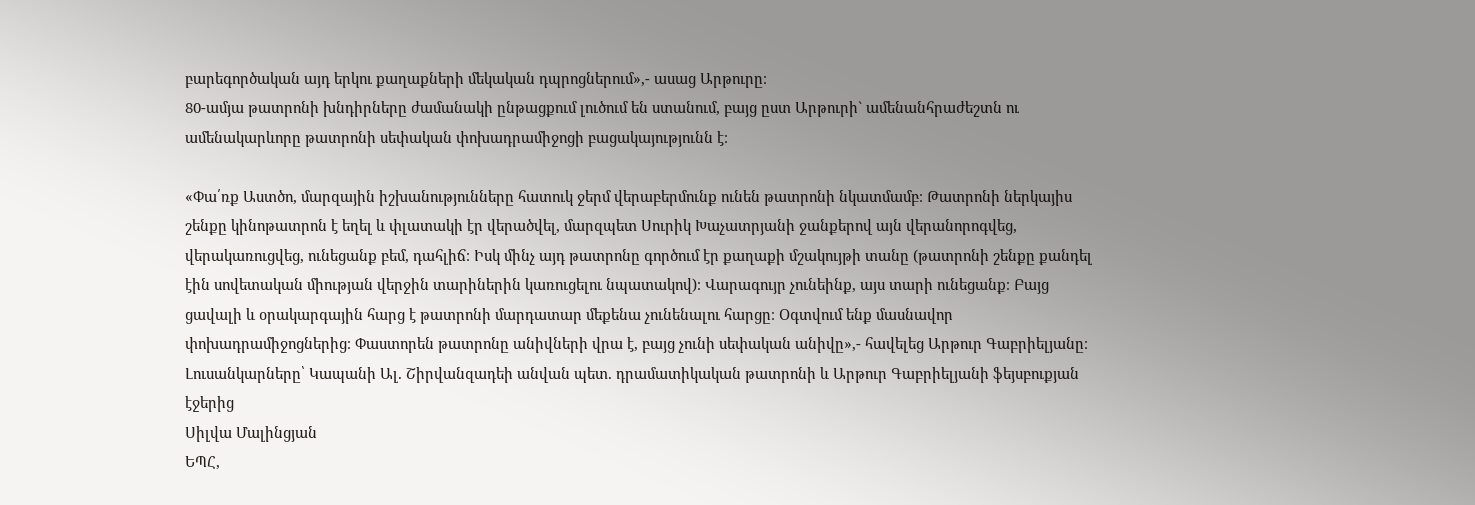բարեգործական այդ երկու քաղաքների մեկական դպրոցներում»,- ասաց Արթուրը։
80-ամյա թատրոնի խնդիրները ժամանակի ընթացքում լուծում են ստանում, բայց ըստ Արթուրի` ամենանհրաժեշտն ու ամենակարևորը թատրոնի սեփական փոխադրամիջոցի բացակայությունն է։

«Փա՛ռք Աստծո, մարզային իշխանությունները հատուկ ջերմ վերաբերմունք ունեն թատրոնի նկատմամբ։ Թատրոնի ներկայիս շենքը կինոթատրոն է եղել և փլատակի էր վերածվել, մարզպետ Սուրիկ Խաչատրյանի ջանքերով այն վերանորոգվեց, վերակառուցվեց, ունեցանք բեմ, դահլիճ։ Իսկ մինչ այդ թատրոնը գործում էր քաղաքի մշակույթի տանը (թատրոնի շենքը քանդել էին սովետական միության վերջին տարիներին կառուցելու նպատակով)։ Վարագույր չունեինք, այս տարի ունեցանք։ Բայց ցավալի և օրակարգային հարց է թատրոնի մարդատար մեքենա չունենալու հարցը։ Օգտվում ենք մասնավոր փոխադրամիջոցներից։ Փաստորեն թատրոնը անիվների վրա է, բայց չունի սեփական անիվը»,- հավելեց Արթուր Գաբրիելյանը։
Լուսանկարները՝ Կապանի Ալ. Շիրվանզադեի անվան պետ. դրամատիկական թատրոնի և Արթուր Գաբրիելյանի ֆեյսբուքյան էջերից
Սիլվա Մալինցյան
ԵՊՀ,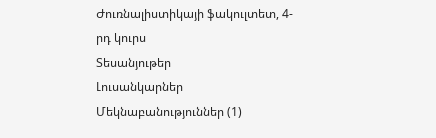Ժուռնալիստիկայի ֆակուլտետ, 4-րդ կուրս
Տեսանյութեր
Լուսանկարներ
Մեկնաբանություններ (1)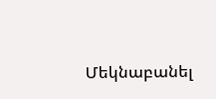Մեկնաբանել